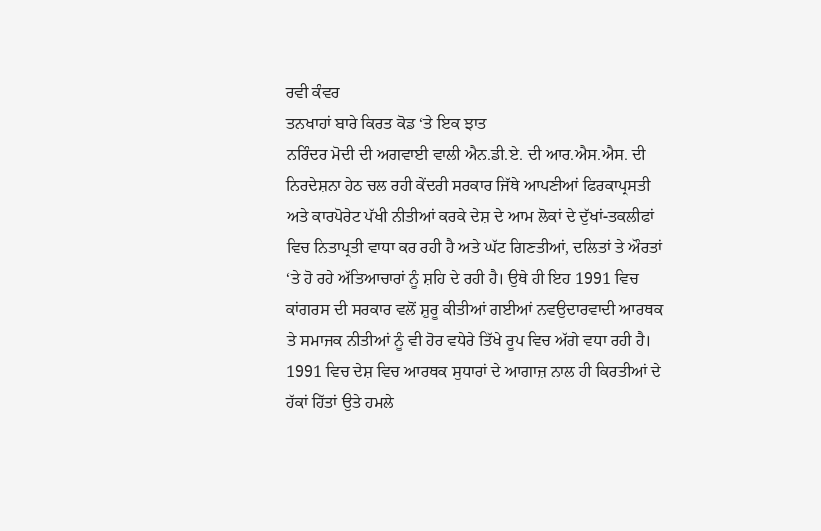ਰਵੀ ਕੰਵਰ
ਤਨਖਾਹਾਂ ਬਾਰੇ ਕਿਰਤ ਕੋਡ ‘ਤੇ ਇਕ ਝਾਤ
ਨਰਿੰਦਰ ਮੋਦੀ ਦੀ ਅਗਵਾਈ ਵਾਲੀ ਐਨ.ਡੀ.ਏ. ਦੀ ਆਰ.ਐਸ.ਐਸ. ਦੀ ਨਿਰਦੇਸ਼ਨਾ ਹੇਠ ਚਲ ਰਹੀ ਕੇਂਦਰੀ ਸਰਕਾਰ ਜਿੱਥੇ ਆਪਣੀਆਂ ਫਿਰਕਾਪ੍ਰਸਤੀ ਅਤੇ ਕਾਰਪੋਰੇਟ ਪੱਖੀ ਨੀਤੀਆਂ ਕਰਕੇ ਦੇਸ਼ ਦੇ ਆਮ ਲੋਕਾਂ ਦੇ ਦੁੱਖਾਂ-ਤਕਲੀਫਾਂ ਵਿਚ ਨਿਤਾਪ੍ਰਤੀ ਵਾਧਾ ਕਰ ਰਹੀ ਹੈ ਅਤੇ ਘੱਟ ਗਿਣਤੀਆਂ, ਦਲਿਤਾਂ ਤੇ ਔਰਤਾਂ ‘ਤੇ ਹੋ ਰਹੇ ਅੱਤਿਆਚਾਰਾਂ ਨੂੰ ਸ਼ਹਿ ਦੇ ਰਹੀ ਹੈ। ਉਥੇ ਹੀ ਇਹ 1991 ਵਿਚ ਕਾਂਗਰਸ ਦੀ ਸਰਕਾਰ ਵਲੋਂ ਸ਼ੁਰੂ ਕੀਤੀਆਂ ਗਈਆਂ ਨਵਉਦਾਰਵਾਦੀ ਆਰਥਕ ਤੇ ਸਮਾਜਕ ਨੀਤੀਆਂ ਨੂੰ ਵੀ ਹੋਰ ਵਧੇਰੇ ਤਿੱਖੇ ਰੂਪ ਵਿਚ ਅੱਗੇ ਵਧਾ ਰਹੀ ਹੈ।
1991 ਵਿਚ ਦੇਸ਼ ਵਿਚ ਆਰਥਕ ਸੁਧਾਰਾਂ ਦੇ ਆਗਾਜ਼ ਨਾਲ ਹੀ ਕਿਰਤੀਆਂ ਦੇ ਹੱਕਾਂ ਹਿੱਤਾਂ ਉਤੇ ਹਮਲੇ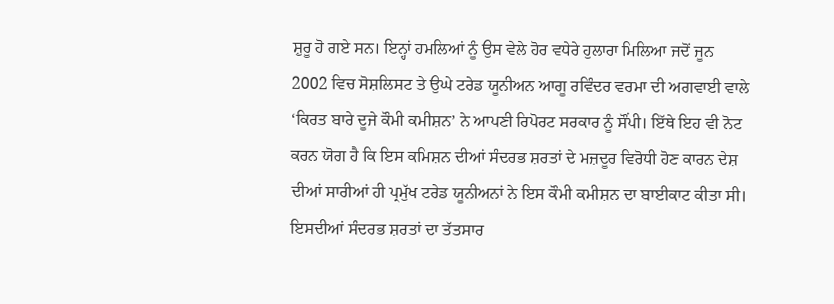ਸ਼ੁਰੂ ਹੋ ਗਏ ਸਨ। ਇਨ੍ਹਾਂ ਹਮਲਿਆਂ ਨੂੰ ਉਸ ਵੇਲੇ ਹੋਰ ਵਧੇਰੇ ਹੁਲਾਰਾ ਮਿਲਿਆ ਜਦੋਂ ਜੂਨ 2002 ਵਿਚ ਸੋਸ਼ਲਿਸਟ ਤੇ ਉਘੇ ਟਰੇਡ ਯੂਨੀਅਨ ਆਗੂ ਰਵਿੰਦਰ ਵਰਮਾ ਦੀ ਅਗਵਾਈ ਵਾਲੇ ‘ਕਿਰਤ ਬਾਰੇ ਦੂਜੇ ਕੌਮੀ ਕਮੀਸ਼ਨ’ ਨੇ ਆਪਣੀ ਰਿਪੋਰਟ ਸਰਕਾਰ ਨੂੰ ਸੌਂਪੀ। ਇੱਥੇ ਇਹ ਵੀ ਨੋਟ ਕਰਨ ਯੋਗ ਹੈ ਕਿ ਇਸ ਕਮਿਸ਼ਨ ਦੀਆਂ ਸੰਦਰਭ ਸ਼ਰਤਾਂ ਦੇ ਮਜ਼ਦੂਰ ਵਿਰੋਧੀ ਹੋਣ ਕਾਰਨ ਦੇਸ਼ ਦੀਆਂ ਸਾਰੀਆਂ ਹੀ ਪ੍ਰਮੁੱਖ ਟਰੇਡ ਯੂਨੀਅਨਾਂ ਨੇ ਇਸ ਕੌਮੀ ਕਮੀਸ਼ਨ ਦਾ ਬਾਈਕਾਟ ਕੀਤਾ ਸੀ। ਇਸਦੀਆਂ ਸੰਦਰਭ ਸ਼ਰਤਾਂ ਦਾ ਤੱਤਸਾਰ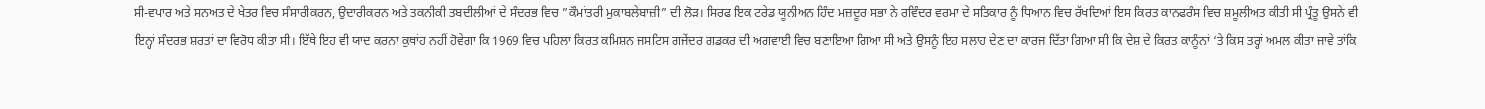ਸੀ-ਵਪਾਰ ਅਤੇ ਸਨਅਤ ਦੇ ਖੇਤਰ ਵਿਚ ਸੰਸਾਰੀਕਰਨ, ਉਦਾਰੀਕਰਨ ਅਤੇ ਤਕਨੀਕੀ ਤਬਦੀਲੀਆਂ ਦੇ ਸੰਦਰਭ ਵਿਚ ”ਕੌਮਾਂਤਰੀ ਮੁਕਾਬਲੇਬਾਜ਼ੀ” ਦੀ ਲੋੜ। ਸਿਰਫ ਇਕ ਟਰੇਡ ਯੂਨੀਅਨ ਹਿੰਦ ਮਜ਼ਦੂਰ ਸਭਾ ਨੇ ਰਵਿੰਦਰ ਵਰਮਾ ਦੇ ਸਤਿਕਾਰ ਨੂੰ ਧਿਆਨ ਵਿਚ ਰੱਖਦਿਆਂ ਇਸ ਕਿਰਤ ਕਾਨਫਰੰਸ ਵਿਚ ਸ਼ਮੂਲੀਅਤ ਕੀਤੀ ਸੀ ਪ੍ਰੰਤੂ ਉਸਨੇ ਵੀ ਇਨ੍ਹਾਂ ਸੰਦਰਭ ਸ਼ਰਤਾਂ ਦਾ ਵਿਰੋਧ ਕੀਤਾ ਸੀ। ਇੱਥੇ ਇਹ ਵੀ ਯਾਦ ਕਰਨਾ ਕੁਥਾਂਹ ਨਹੀਂ ਹੋਵੇਗਾ ਕਿ 1969 ਵਿਚ ਪਹਿਲਾ ਕਿਰਤ ਕਮਿਸ਼ਨ ਜਸਟਿਸ ਗਜੇਂਦਰ ਗਡਕਰ ਦੀ ਅਗਵਾਈ ਵਿਚ ਬਣਾਇਆ ਗਿਆ ਸੀ ਅਤੇ ਉਸਨੂੰ ਇਹ ਸਲਾਹ ਦੇਣ ਦਾ ਕਾਰਜ ਦਿੱਤਾ ਗਿਆ ਸੀ ਕਿ ਦੇਸ਼ ਦੇ ਕਿਰਤ ਕਾਨੂੰਨਾਂ ‘ਤੇ ਕਿਸ ਤਰ੍ਹਾਂ ਅਮਲ ਕੀਤਾ ਜਾਵੇ ਤਾਂਕਿ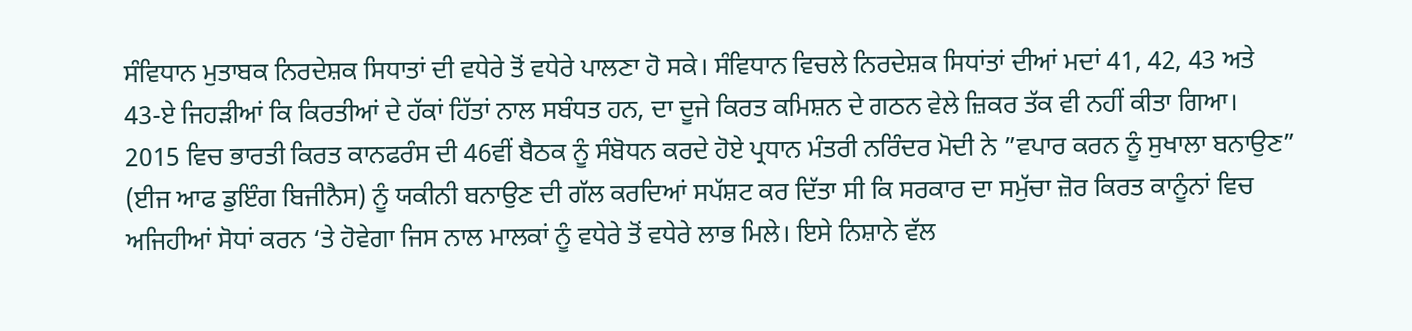ਸੰਵਿਧਾਨ ਮੁਤਾਬਕ ਨਿਰਦੇਸ਼ਕ ਸਿਧਾਤਾਂ ਦੀ ਵਧੇਰੇ ਤੋਂ ਵਧੇਰੇ ਪਾਲਣਾ ਹੋ ਸਕੇ। ਸੰਵਿਧਾਨ ਵਿਚਲੇ ਨਿਰਦੇਸ਼ਕ ਸਿਧਾਂਤਾਂ ਦੀਆਂ ਮਦਾਂ 41, 42, 43 ਅਤੇ 43-ਏ ਜਿਹੜੀਆਂ ਕਿ ਕਿਰਤੀਆਂ ਦੇ ਹੱਕਾਂ ਹਿੱਤਾਂ ਨਾਲ ਸਬੰਧਤ ਹਨ, ਦਾ ਦੂਜੇ ਕਿਰਤ ਕਮਿਸ਼ਨ ਦੇ ਗਠਨ ਵੇਲੇ ਜ਼ਿਕਰ ਤੱਕ ਵੀ ਨਹੀਂ ਕੀਤਾ ਗਿਆ।
2015 ਵਿਚ ਭਾਰਤੀ ਕਿਰਤ ਕਾਨਫਰੰਸ ਦੀ 46ਵੀਂ ਬੈਠਕ ਨੂੰ ਸੰਬੋਧਨ ਕਰਦੇ ਹੋਏ ਪ੍ਰਧਾਨ ਮੰਤਰੀ ਨਰਿੰਦਰ ਮੋਦੀ ਨੇ ”ਵਪਾਰ ਕਰਨ ਨੂੰ ਸੁਖਾਲਾ ਬਨਾਉਣ” (ਈਜ ਆਫ ਡੁਇੰਗ ਬਿਜੀਨੈਸ) ਨੂੰ ਯਕੀਨੀ ਬਨਾਉਣ ਦੀ ਗੱਲ ਕਰਦਿਆਂ ਸਪੱਸ਼ਟ ਕਰ ਦਿੱਤਾ ਸੀ ਕਿ ਸਰਕਾਰ ਦਾ ਸਮੁੱਚਾ ਜ਼ੋਰ ਕਿਰਤ ਕਾਨੂੰਨਾਂ ਵਿਚ ਅਜਿਹੀਆਂ ਸੋਧਾਂ ਕਰਨ ‘ਤੇ ਹੋਵੇਗਾ ਜਿਸ ਨਾਲ ਮਾਲਕਾਂ ਨੂੰ ਵਧੇਰੇ ਤੋਂ ਵਧੇਰੇ ਲਾਭ ਮਿਲੇ। ਇਸੇ ਨਿਸ਼ਾਨੇ ਵੱਲ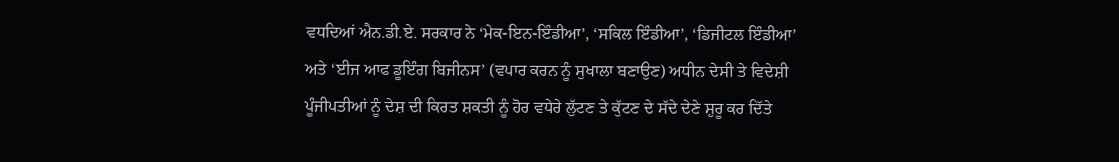ਵਧਦਿਆਂ ਐਨ.ਡੀ.ਏ. ਸਰਕਾਰ ਨੇ ‘ਮੇਕ-ਇਨ-ਇੰਡੀਆ’, ‘ਸਕਿਲ ਇੰਡੀਆ’, ‘ਡਿਜੀਟਲ ਇੰਡੀਆ’ ਅਤੇ ‘ਈਜ ਆਫ ਡੂਇੰਗ ਬਿਜੀਨਸ’ (ਵਪਾਰ ਕਰਨ ਨੂੰ ਸੁਖਾਲਾ ਬਣਾਉਣ) ਅਧੀਨ ਦੇਸੀ ਤੇ ਵਿਦੇਸ਼ੀ ਪੂੰਜੀਪਤੀਆਂ ਨੂੰ ਦੇਸ਼ ਦੀ ਕਿਰਤ ਸ਼ਕਤੀ ਨੂੰ ਹੋਰ ਵਧੇਰੇ ਲੁੱਟਣ ਤੇ ਕੁੱਟਣ ਦੇ ਸੱਦੇ ਦੇਣੇ ਸ਼ੁਰੂ ਕਰ ਦਿੱਤੇ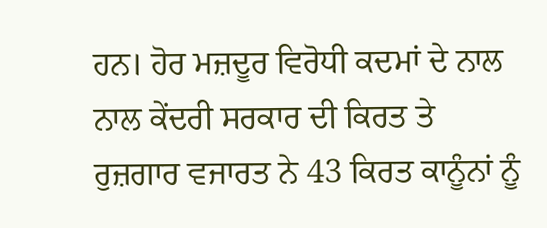ਹਨ। ਹੋਰ ਮਜ਼ਦੂਰ ਵਿਰੋਧੀ ਕਦਮਾਂ ਦੇ ਨਾਲ ਨਾਲ ਕੇਂਦਰੀ ਸਰਕਾਰ ਦੀ ਕਿਰਤ ਤੇ ਰੁਜ਼ਗਾਰ ਵਜਾਰਤ ਨੇ 43 ਕਿਰਤ ਕਾਨੂੰਨਾਂ ਨੂੰ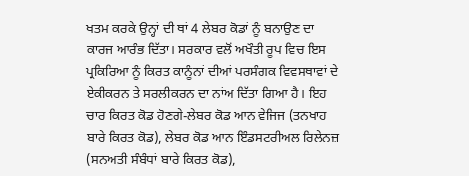ਖਤਮ ਕਰਕੇ ਉਨ੍ਹਾਂ ਦੀ ਥਾਂ 4 ਲੇਬਰ ਕੋਡਾਂ ਨੂੰ ਬਨਾਉਣ ਦਾ ਕਾਰਜ ਆਰੰਭ ਦਿੱਤਾ। ਸਰਕਾਰ ਵਲੋਂ ਅਖੌਤੀ ਰੂਪ ਵਿਚ ਇਸ ਪ੍ਰਕਿਰਿਆ ਨੂੰ ਕਿਰਤ ਕਾਨੂੰਨਾਂ ਦੀਆਂ ਪਰਸੰਗਕ ਵਿਵਸਥਾਵਾਂ ਦੇ ਏਕੀਕਰਨ ਤੇ ਸਰਲੀਕਰਨ ਦਾ ਨਾਂਅ ਦਿੱਤਾ ਗਿਆ ਹੈ। ਇਹ ਚਾਰ ਕਿਰਤ ਕੋਡ ਹੋਣਗੇ-ਲੇਬਰ ਕੋਡ ਆਨ ਵੇਜਿਜ (ਤਨਖਾਹ ਬਾਰੇ ਕਿਰਤ ਕੋਡ), ਲੇਬਰ ਕੋਡ ਆਨ ਇੰਡਸਟਰੀਅਲ ਰਿਲੇਨਜ਼ (ਸਨਅਤੀ ਸੰਬੰਧਾਂ ਬਾਰੇ ਕਿਰਤ ਕੋਡ),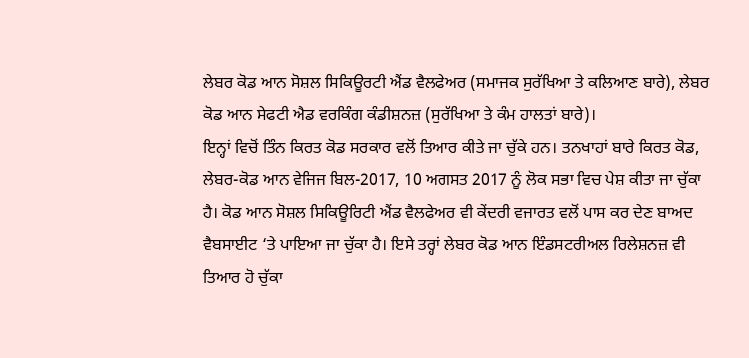ਲੇਬਰ ਕੋਡ ਆਨ ਸੋਸ਼ਲ ਸਿਕਿਊਰਟੀ ਐਂਡ ਵੈਲਫੇਅਰ (ਸਮਾਜਕ ਸੁਰੱਖਿਆ ਤੇ ਕਲਿਆਣ ਬਾਰੇ), ਲੇਬਰ ਕੋਡ ਆਨ ਸੇਫਟੀ ਐਡ ਵਰਕਿੰਗ ਕੰਡੀਸ਼ਨਜ਼ (ਸੁਰੱਖਿਆ ਤੇ ਕੰਮ ਹਾਲਤਾਂ ਬਾਰੇ)।
ਇਨ੍ਹਾਂ ਵਿਚੋਂ ਤਿੰਨ ਕਿਰਤ ਕੋਡ ਸਰਕਾਰ ਵਲੋਂ ਤਿਆਰ ਕੀਤੇ ਜਾ ਚੁੱਕੇ ਹਨ। ਤਨਖਾਹਾਂ ਬਾਰੇ ਕਿਰਤ ਕੋਡ, ਲੇਬਰ-ਕੋਡ ਆਨ ਵੇਜਿਜ ਬਿਲ-2017, 10 ਅਗਸਤ 2017 ਨੂੰ ਲੋਕ ਸਭਾ ਵਿਚ ਪੇਸ਼ ਕੀਤਾ ਜਾ ਚੁੱਕਾ ਹੈ। ਕੋਡ ਆਨ ਸੋਸ਼ਲ ਸਿਕਿਊਰਿਟੀ ਐਂਡ ਵੈਲਫੇਅਰ ਵੀ ਕੇਂਦਰੀ ਵਜਾਰਤ ਵਲੋਂ ਪਾਸ ਕਰ ਦੇਣ ਬਾਅਦ ਵੈਬਸਾਈਟ ‘ਤੇ ਪਾਇਆ ਜਾ ਚੁੱਕਾ ਹੈ। ਇਸੇ ਤਰ੍ਹਾਂ ਲੇਬਰ ਕੋਡ ਆਨ ਇੰਡਸਟਰੀਅਲ ਰਿਲੇਸ਼ਨਜ਼ ਵੀ ਤਿਆਰ ਹੋ ਚੁੱਕਾ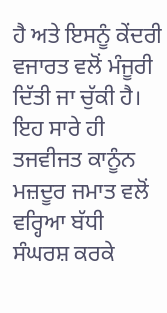ਹੈ ਅਤੇ ਇਸਨੂੰ ਕੇਂਦਰੀ ਵਜਾਰਤ ਵਲੋਂ ਮੰਜੂਰੀ ਦਿੱਤੀ ਜਾ ਚੁੱਕੀ ਹੈ। ਇਹ ਸਾਰੇ ਹੀ ਤਜਵੀਜਤ ਕਾਨੂੰਨ ਮਜ਼ਦੂਰ ਜਮਾਤ ਵਲੋਂ ਵਰ੍ਹਿਆ ਬੱਧੀ ਸੰਘਰਸ਼ ਕਰਕੇ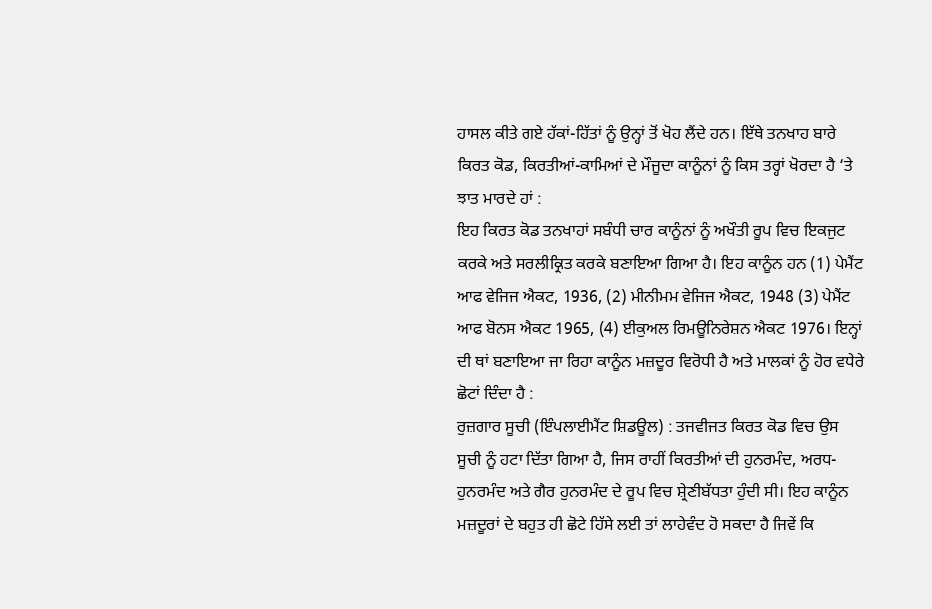ਹਾਸਲ ਕੀਤੇ ਗਏ ਹੱਕਾਂ-ਹਿੱਤਾਂ ਨੂੰ ਉਨ੍ਹਾਂ ਤੋਂ ਖੋਹ ਲੈਂਦੇ ਹਨ। ਇੱਥੇ ਤਨਖਾਹ ਬਾਰੇ ਕਿਰਤ ਕੋਡ, ਕਿਰਤੀਆਂ-ਕਾਮਿਆਂ ਦੇ ਮੌਜੂਦਾ ਕਾਨੂੰਨਾਂ ਨੂੰ ਕਿਸ ਤਰ੍ਹਾਂ ਖੋਰਦਾ ਹੈ ‘ਤੇ ਝਾਤ ਮਾਰਦੇ ਹਾਂ :
ਇਹ ਕਿਰਤ ਕੋਡ ਤਨਖਾਹਾਂ ਸਬੰਧੀ ਚਾਰ ਕਾਨੂੰਨਾਂ ਨੂੰ ਅਖੌਤੀ ਰੂਪ ਵਿਚ ਇਕਜੁਟ ਕਰਕੇ ਅਤੇ ਸਰਲੀਕ੍ਰਿਤ ਕਰਕੇ ਬਣਾਇਆ ਗਿਆ ਹੈ। ਇਹ ਕਾਨੂੰਨ ਹਨ (1) ਪੇਮੈਂਟ ਆਫ ਵੇਜਿਜ ਐਕਟ, 1936, (2) ਮੀਨੀਮਮ ਵੇਜਿਜ ਐਕਟ, 1948 (3) ਪੇਮੈਂਟ ਆਫ ਬੋਨਸ ਐਕਟ 1965, (4) ਈਕੁਅਲ ਰਿਮਊਨਿਰੇਸ਼ਨ ਐਕਟ 1976। ਇਨ੍ਹਾਂ ਦੀ ਥਾਂ ਬਣਾਇਆ ਜਾ ਰਿਹਾ ਕਾਨੂੰਨ ਮਜ਼ਦੂਰ ਵਿਰੋਧੀ ਹੈ ਅਤੇ ਮਾਲਕਾਂ ਨੂੰ ਹੋਰ ਵਧੇਰੇ ਛੋਟਾਂ ਦਿੰਦਾ ਹੈ :
ਰੁਜ਼ਗਾਰ ਸੂਚੀ (ਇੰਪਲਾਈਮੈਂਟ ਸ਼ਿਡਊਲ) : ਤਜਵੀਜਤ ਕਿਰਤ ਕੋਡ ਵਿਚ ਉਸ ਸੂਚੀ ਨੂੰ ਹਟਾ ਦਿੱਤਾ ਗਿਆ ਹੈ, ਜਿਸ ਰਾਹੀਂ ਕਿਰਤੀਆਂ ਦੀ ਹੁਨਰਮੰਦ, ਅਰਧ-ਹੁਨਰਮੰਦ ਅਤੇ ਗੈਰ ਹੁਨਰਮੰਦ ਦੇ ਰੂਪ ਵਿਚ ਸ਼੍ਰੇਣੀਬੱਧਤਾ ਹੁੰਦੀ ਸੀ। ਇਹ ਕਾਨੂੰਨ ਮਜ਼ਦੂਰਾਂ ਦੇ ਬਹੁਤ ਹੀ ਛੋਟੇ ਹਿੱਸੇ ਲਈ ਤਾਂ ਲਾਹੇਵੰਦ ਹੋ ਸਕਦਾ ਹੈ ਜਿਵੇਂ ਕਿ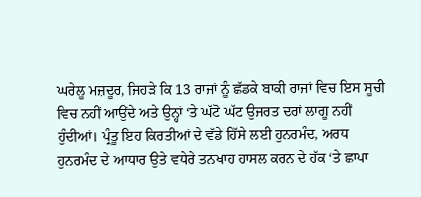ਘਰੇਲੂ ਮਜ਼ਦੂਰ, ਜਿਹੜੇ ਕਿ 13 ਰਾਜਾਂ ਨੂੰ ਛੱਡਕੇ ਬਾਕੀ ਰਾਜਾਂ ਵਿਚ ਇਸ ਸੂਚੀ ਵਿਚ ਨਹੀਂ ਆਉਂਦੇ ਅਤੇ ਉਨ੍ਹਾਂ ‘ਤੇ ਘੱਟੋ ਘੱਟ ਉਜਰਤ ਦਰਾਂ ਲਾਗੂ ਨਹੀਂ ਹੁੰਦੀਆਂ। ਪ੍ਰੰਤੂ ਇਹ ਕਿਰਤੀਆਂ ਦੇ ਵੱਡੇ ਹਿੱਸੇ ਲਈ ਹੁਨਰਮੰਦ, ਅਰਧ ਹੁਨਰਮੰਦ ਦੇ ਆਧਾਰ ਉਤੇ ਵਧੇਰੇ ਤਨਖਾਹ ਹਾਸਲ ਕਰਨ ਦੇ ਹੱਕ ‘ਤੇ ਛਾਪਾ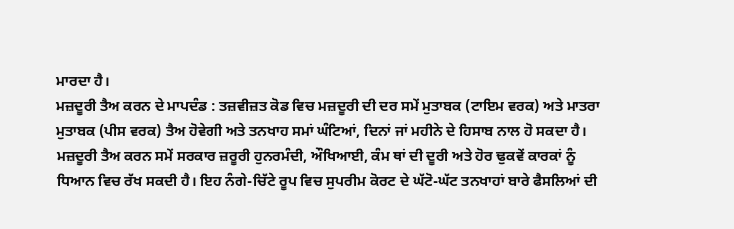ਮਾਰਦਾ ਹੈ।
ਮਜ਼ਦੂਰੀ ਤੈਅ ਕਰਨ ਦੇ ਮਾਪਦੰਡ : ਤਜ਼ਵੀਜ਼ਤ ਕੋਡ ਵਿਚ ਮਜ਼ਦੂਰੀ ਦੀ ਦਰ ਸਮੇਂ ਮੁਤਾਬਕ (ਟਾਇਮ ਵਰਕ) ਅਤੇ ਮਾਤਰਾ ਮੁਤਾਬਕ (ਪੀਸ ਵਰਕ) ਤੈਅ ਹੋਵੇਗੀ ਅਤੇ ਤਨਖਾਹ ਸਮਾਂ ਘੰਟਿਆਂ, ਦਿਨਾਂ ਜਾਂ ਮਹੀਨੇ ਦੇ ਹਿਸਾਬ ਨਾਲ ਹੋ ਸਕਦਾ ਹੈ। ਮਜ਼ਦੂਰੀ ਤੈਅ ਕਰਨ ਸਮੇਂ ਸਰਕਾਰ ਜ਼ਰੂਰੀ ਹੁਨਰਮੰਦੀ, ਔਖਿਆਈ, ਕੰਮ ਥਾਂ ਦੀ ਦੂਰੀ ਅਤੇ ਹੋਰ ਢੁਕਵੇਂ ਕਾਰਕਾਂ ਨੂੰ ਧਿਆਨ ਵਿਚ ਰੱਖ ਸਕਦੀ ਹੈ। ਇਹ ਨੰਗੇ-ਚਿੱਟੇ ਰੂਪ ਵਿਚ ਸੁਪਰੀਮ ਕੋਰਟ ਦੇ ਘੱਟੋ-ਘੱਟ ਤਨਖਾਹਾਂ ਬਾਰੇ ਫੈਸਲਿਆਂ ਦੀ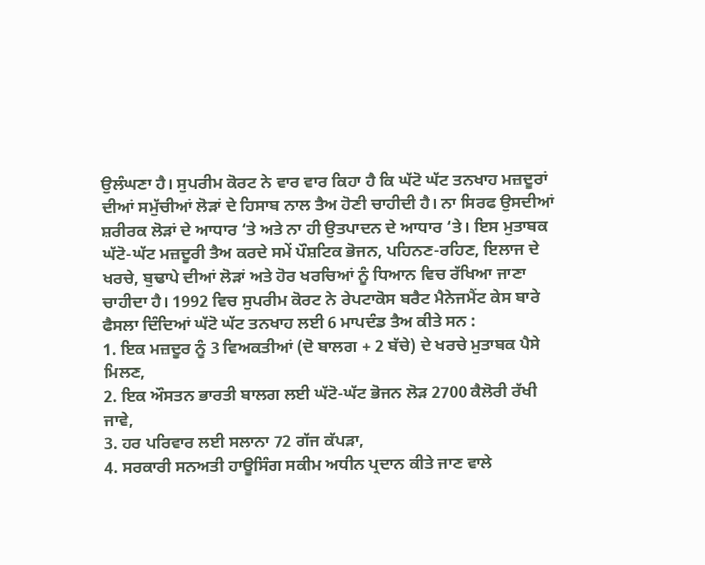ਉਲੰਘਣਾ ਹੈ। ਸੁਪਰੀਮ ਕੋਰਟ ਨੇ ਵਾਰ ਵਾਰ ਕਿਹਾ ਹੈ ਕਿ ਘੱਟੋ ਘੱਟ ਤਨਖਾਹ ਮਜ਼ਦੂਰਾਂ ਦੀਆਂ ਸਮੁੱਚੀਆਂ ਲੋੜਾਂ ਦੇ ਹਿਸਾਬ ਨਾਲ ਤੈਅ ਹੋਣੀ ਚਾਹੀਦੀ ਹੈ। ਨਾ ਸਿਰਫ ਉਸਦੀਆਂ ਸ਼ਰੀਰਕ ਲੋੜਾਂ ਦੇ ਆਧਾਰ ‘ਤੇ ਅਤੇ ਨਾ ਹੀ ਉਤਪਾਦਨ ਦੇ ਆਧਾਰ ‘ਤੇ। ਇਸ ਮੁਤਾਬਕ ਘੱਟੋ-ਘੱਟ ਮਜ਼ਦੂਰੀ ਤੈਅ ਕਰਦੇ ਸਮੇਂ ਪੌਸ਼ਟਿਕ ਭੋਜਨ, ਪਹਿਨਣ-ਰਹਿਣ, ਇਲਾਜ ਦੇ ਖਰਚੇ, ਬੁਢਾਪੇ ਦੀਆਂ ਲੋੜਾਂ ਅਤੇ ਹੋਰ ਖਰਚਿਆਂ ਨੂੰ ਧਿਆਨ ਵਿਚ ਰੱਖਿਆ ਜਾਣਾ ਚਾਹੀਦਾ ਹੈ। 1992 ਵਿਚ ਸੁਪਰੀਮ ਕੋਰਟ ਨੇ ਰੇਪਟਾਕੋਸ ਬਰੈਟ ਮੈਨੇਜਮੈਂਟ ਕੇਸ ਬਾਰੇ ਫੈਸਲਾ ਦਿੰਦਿਆਂ ਘੱਟੋ ਘੱਟ ਤਨਖਾਹ ਲਈ 6 ਮਾਪਦੰਡ ਤੈਅ ਕੀਤੇ ਸਨ :
1. ਇਕ ਮਜ਼ਦੂਰ ਨੂੰ 3 ਵਿਅਕਤੀਆਂ (ਦੋ ਬਾਲਗ + 2 ਬੱਚੇ) ਦੇ ਖਰਚੇ ਮੁਤਾਬਕ ਪੈਸੇ ਮਿਲਣ,
2. ਇਕ ਔਸਤਨ ਭਾਰਤੀ ਬਾਲਗ ਲਈ ਘੱਟੋ-ਘੱਟ ਭੋਜਨ ਲੋੜ 2700 ਕੈਲੋਰੀ ਰੱਖੀ ਜਾਵੇ,
3. ਹਰ ਪਰਿਵਾਰ ਲਈ ਸਲਾਨਾ 72 ਗੱਜ ਕੱਪੜਾ,
4. ਸਰਕਾਰੀ ਸਨਅਤੀ ਹਾਊਸਿੰਗ ਸਕੀਮ ਅਧੀਨ ਪ੍ਰਦਾਨ ਕੀਤੇ ਜਾਣ ਵਾਲੇ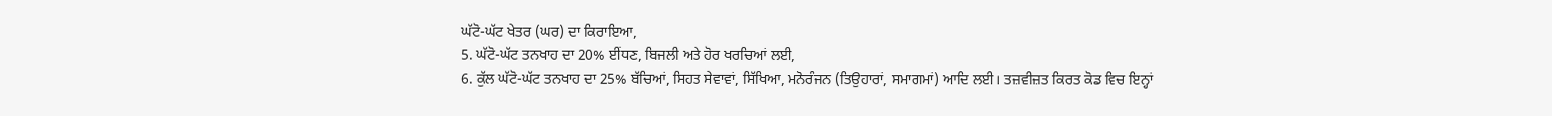ਘੱਟੋ-ਘੱਟ ਖੇਤਰ (ਘਰ) ਦਾ ਕਿਰਾਇਆ,
5. ਘੱਟੋ-ਘੱਟ ਤਨਖਾਹ ਦਾ 20% ਈਂਧਣ, ਬਿਜਲੀ ਅਤੇ ਹੋਰ ਖਰਚਿਆਂ ਲਈ,
6. ਕੁੱਲ ਘੱਟੋ-ਘੱਟ ਤਨਖਾਹ ਦਾ 25% ਬੱਚਿਆਂ, ਸਿਹਤ ਸੇਵਾਵਾਂ, ਸਿੱਖਿਆ, ਮਨੋਰੰਜਨ (ਤਿਉਹਾਰਾਂ, ਸਮਾਗਮਾਂ) ਆਦਿ ਲਈ। ਤਜ਼ਵੀਜ਼ਤ ਕਿਰਤ ਕੋਡ ਵਿਚ ਇਨ੍ਹਾਂ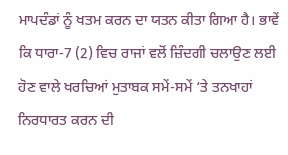ਮਾਪਦੰਡਾਂ ਨੂੰ ਖਤਮ ਕਰਨ ਦਾ ਯਤਨ ਕੀਤਾ ਗਿਆ ਹੈ। ਭਾਵੇਂ ਕਿ ਧਾਰਾ-7 (2) ਵਿਚ ਰਾਜਾਂ ਵਲੋਂ ਜ਼ਿੰਦਗੀ ਚਲਾਉਣ ਲਈ ਹੋਣ ਵਾਲੇ ਖਰਚਿਆਂ ਮੁਤਾਬਕ ਸਮੇਂ-ਸਮੇਂ ‘ਤੇ ਤਨਖਾਹਾਂ ਨਿਰਧਾਰਤ ਕਰਨ ਦੀ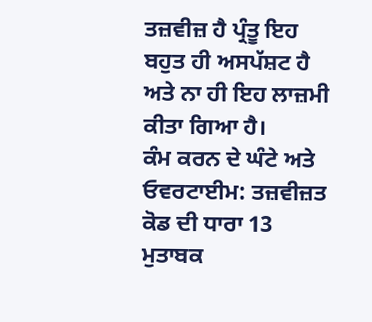ਤਜ਼ਵੀਜ਼ ਹੈ ਪ੍ਰੰਤੂ ਇਹ ਬਹੁਤ ਹੀ ਅਸਪੱਸ਼ਟ ਹੈ ਅਤੇ ਨਾ ਹੀ ਇਹ ਲਾਜ਼ਮੀ ਕੀਤਾ ਗਿਆ ਹੈ।
ਕੰਮ ਕਰਨ ਦੇ ਘੰਟੇ ਅਤੇ ਓਵਰਟਾਈਮ: ਤਜ਼ਵੀਜ਼ਤ ਕੋਡ ਦੀ ਧਾਰਾ 13 ਮੁਤਾਬਕ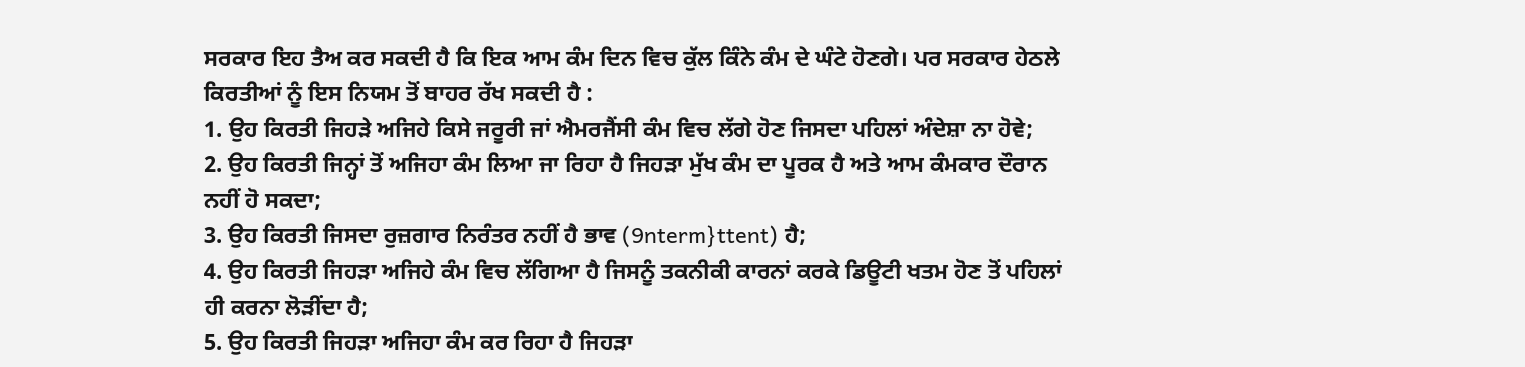ਸਰਕਾਰ ਇਹ ਤੈਅ ਕਰ ਸਕਦੀ ਹੈ ਕਿ ਇਕ ਆਮ ਕੰਮ ਦਿਨ ਵਿਚ ਕੁੱਲ ਕਿੰਨੇ ਕੰਮ ਦੇ ਘੰਟੇ ਹੋਣਗੇ। ਪਰ ਸਰਕਾਰ ਹੇਠਲੇ ਕਿਰਤੀਆਂ ਨੂੰ ਇਸ ਨਿਯਮ ਤੋਂ ਬਾਹਰ ਰੱਖ ਸਕਦੀ ਹੈ :
1. ਉਹ ਕਿਰਤੀ ਜਿਹੜੇ ਅਜਿਹੇ ਕਿਸੇ ਜਰੂਰੀ ਜਾਂ ਐਮਰਜੈਂਸੀ ਕੰਮ ਵਿਚ ਲੱਗੇ ਹੋਣ ਜਿਸਦਾ ਪਹਿਲਾਂ ਅੰਦੇਸ਼ਾ ਨਾ ਹੋਵੇ;
2. ਉਹ ਕਿਰਤੀ ਜਿਨ੍ਹਾਂ ਤੋਂ ਅਜਿਹਾ ਕੰਮ ਲਿਆ ਜਾ ਰਿਹਾ ਹੈ ਜਿਹੜਾ ਮੁੱਖ ਕੰਮ ਦਾ ਪੂਰਕ ਹੈ ਅਤੇ ਆਮ ਕੰਮਕਾਰ ਦੌਰਾਨ ਨਹੀਂ ਹੋ ਸਕਦਾ;
3. ਉਹ ਕਿਰਤੀ ਜਿਸਦਾ ਰੁਜ਼ਗਾਰ ਨਿਰੰਤਰ ਨਹੀਂ ਹੈ ਭਾਵ (9nterm}ttent) ਹੈ;
4. ਉਹ ਕਿਰਤੀ ਜਿਹੜਾ ਅਜਿਹੇ ਕੰਮ ਵਿਚ ਲੱਗਿਆ ਹੈ ਜਿਸਨੂੰ ਤਕਨੀਕੀ ਕਾਰਨਾਂ ਕਰਕੇ ਡਿਊਟੀ ਖਤਮ ਹੋਣ ਤੋਂ ਪਹਿਲਾਂ ਹੀ ਕਰਨਾ ਲੋੜੀਂਦਾ ਹੈ;
5. ਉਹ ਕਿਰਤੀ ਜਿਹੜਾ ਅਜਿਹਾ ਕੰਮ ਕਰ ਰਿਹਾ ਹੈ ਜਿਹੜਾ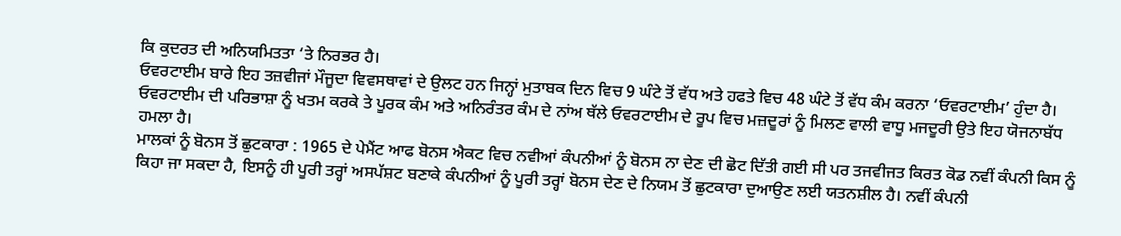ਕਿ ਕੁਦਰਤ ਦੀ ਅਨਿਯਮਿਤਤਾ ‘ਤੇ ਨਿਰਭਰ ਹੈ।
ਓਵਰਟਾਈਮ ਬਾਰੇ ਇਹ ਤਜ਼ਵੀਜਾਂ ਮੌਜੂਦਾ ਵਿਵਸਥਾਵਾਂ ਦੇ ਉਲਟ ਹਨ ਜਿਨ੍ਹਾਂ ਮੁਤਾਬਕ ਦਿਨ ਵਿਚ 9 ਘੰਟੇ ਤੋਂ ਵੱਧ ਅਤੇ ਹਫਤੇ ਵਿਚ 48 ਘੰਟੇ ਤੋਂ ਵੱਧ ਕੰਮ ਕਰਨਾ ‘ਓਵਰਟਾਈਮ’ ਹੁੰਦਾ ਹੈ। ਓਵਰਟਾਈਮ ਦੀ ਪਰਿਭਾਸ਼ਾ ਨੂੰ ਖਤਮ ਕਰਕੇ ਤੇ ਪੂਰਕ ਕੰਮ ਅਤੇ ਅਨਿਰੰਤਰ ਕੰਮ ਦੇ ਨਾਂਅ ਥੱਲੇ ਓਵਰਟਾਈਮ ਦੇ ਰੂਪ ਵਿਚ ਮਜ਼ਦੂਰਾਂ ਨੂੰ ਮਿਲਣ ਵਾਲੀ ਵਾਧੂ ਮਜਦੂਰੀ ਉਤੇ ਇਹ ਯੋਜਨਾਬੱਧ ਹਮਲਾ ਹੈ।
ਮਾਲਕਾਂ ਨੂੰ ਬੋਨਸ ਤੋਂ ਛੁਟਕਾਰਾ : 1965 ਦੇ ਪੇਮੈਂਟ ਆਫ ਬੋਨਸ ਐਕਟ ਵਿਚ ਨਵੀਆਂ ਕੰਪਨੀਆਂ ਨੂੰ ਬੋਨਸ ਨਾ ਦੇਣ ਦੀ ਛੋਟ ਦਿੱਤੀ ਗਈ ਸੀ ਪਰ ਤਜਵੀਜਤ ਕਿਰਤ ਕੋਡ ਨਵੀਂ ਕੰਪਨੀ ਕਿਸ ਨੂੰ ਕਿਹਾ ਜਾ ਸਕਦਾ ਹੈ, ਇਸਨੂੰ ਹੀ ਪੂਰੀ ਤਰ੍ਹਾਂ ਅਸਪੱਸ਼ਟ ਬਣਾਕੇ ਕੰਪਨੀਆਂ ਨੂੰ ਪੂਰੀ ਤਰ੍ਹਾਂ ਬੋਨਸ ਦੇਣ ਦੇ ਨਿਯਮ ਤੋਂ ਛੁਟਕਾਰਾ ਦੁਆਉਣ ਲਈ ਯਤਨਸ਼ੀਲ ਹੈ। ਨਵੀਂ ਕੰਪਨੀ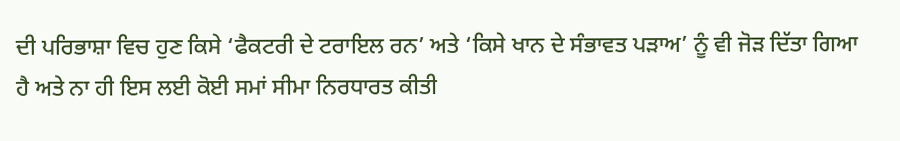ਦੀ ਪਰਿਭਾਸ਼ਾ ਵਿਚ ਹੁਣ ਕਿਸੇ ‘ਫੈਕਟਰੀ ਦੇ ਟਰਾਇਲ ਰਨ’ ਅਤੇ ‘ਕਿਸੇ ਖਾਨ ਦੇ ਸੰਭਾਵਤ ਪੜਾਅ’ ਨੂੰ ਵੀ ਜੋੜ ਦਿੱਤਾ ਗਿਆ ਹੈ ਅਤੇ ਨਾ ਹੀ ਇਸ ਲਈ ਕੋਈ ਸਮਾਂ ਸੀਮਾ ਨਿਰਧਾਰਤ ਕੀਤੀ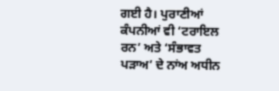ਗਈ ਹੈ। ਪੁਰਾਣੀਆਂ ਕੰਪਨੀਆਂ ਵੀ ‘ਟਰਾਇਲ ਰਨ’ ਅਤੇ ‘ਸੰਭਾਵਤ ਪੜਾਅ’ ਦੇ ਨਾਂਅ ਅਧੀਨ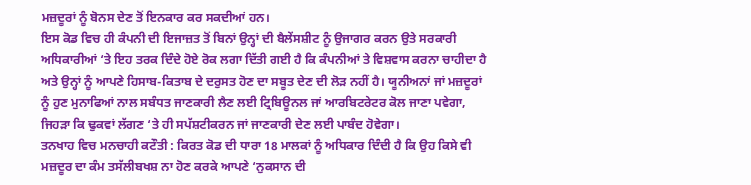ਮਜ਼ਦੂਰਾਂ ਨੂੰ ਬੋਨਸ ਦੇਣ ਤੋਂ ਇਨਕਾਰ ਕਰ ਸਕਦੀਆਂ ਹਨ।
ਇਸ ਕੋਡ ਵਿਚ ਹੀ ਕੰਪਨੀ ਦੀ ਇਜਾਜ਼ਤ ਤੋਂ ਬਿਨਾਂ ਉਨ੍ਹਾਂ ਦੀ ਬੈਲੇਂਸਸ਼ੀਟ ਨੂੰ ਉਜਾਗਰ ਕਰਨ ਉਤੇ ਸਰਕਾਰੀ ਅਧਿਕਾਰੀਆਂ ‘ਤੇ ਇਹ ਤਰਕ ਦਿੰਦੇ ਹੋਏ ਰੋਕ ਲਗਾ ਦਿੱਤੀ ਗਈ ਹੈ ਕਿ ਕੰਪਨੀਆਂ ਤੇ ਵਿਸ਼ਵਾਸ ਕਰਨਾ ਚਾਹੀਦਾ ਹੈ ਅਤੇ ਉਨ੍ਹਾਂ ਨੂੰ ਆਪਣੇ ਹਿਸਾਬ-ਕਿਤਾਬ ਦੇ ਦਰੁਸਤ ਹੋਣ ਦਾ ਸਬੂਤ ਦੇਣ ਦੀ ਲੋੜ ਨਹੀਂ ਹੈ। ਯੂਨੀਅਨਾਂ ਜਾਂ ਮਜ਼ਦੂਰਾਂ ਨੂੰ ਹੁਣ ਮੁਨਾਫਿਆਂ ਨਾਲ ਸਬੰਧਤ ਜਾਣਕਾਰੀ ਲੈਣ ਲਈ ਟ੍ਰਿਬਿਊਨਲ ਜਾਂ ਆਰਬਿਟਰੇਟਰ ਕੋਲ ਜਾਣਾ ਪਵੇਗਾ, ਜਿਹੜਾ ਕਿ ਢੁਕਵਾਂ ਲੱਗਣ ‘ਤੇ ਹੀ ਸਪੱਸ਼ਟੀਕਰਨ ਜਾਂ ਜਾਣਕਾਰੀ ਦੇਣ ਲਈ ਪਾਬੰਦ ਹੋਵੇਗਾ।
ਤਨਖਾਹ ਵਿਚ ਮਨਚਾਹੀ ਕਟੌਤੀ : ਕਿਰਤ ਕੋਡ ਦੀ ਧਾਰਾ 18 ਮਾਲਕਾਂ ਨੂੰ ਅਧਿਕਾਰ ਦਿੰਦੀ ਹੈ ਕਿ ਉਹ ਕਿਸੇ ਵੀ ਮਜ਼ਦੂਰ ਦਾ ਕੰਮ ਤਸੱਲੀਬਖਸ਼ ਨਾ ਹੋਣ ਕਰਕੇ ਆਪਣੇ ‘ਨੁਕਸਾਨ ਦੀ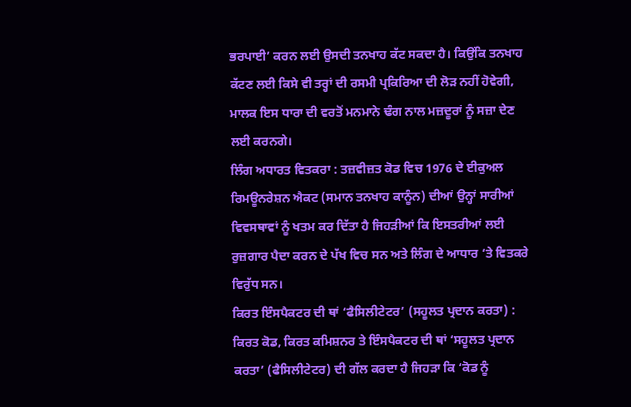ਭਰਪਾਈ’ ਕਰਨ ਲਈ ਉਸਦੀ ਤਨਖਾਹ ਕੱਟ ਸਕਦਾ ਹੈ। ਕਿਉਂਕਿ ਤਨਖਾਹ ਕੱਟਣ ਲਈ ਕਿਸੇ ਵੀ ਤਰ੍ਹਾਂ ਦੀ ਰਸਮੀ ਪ੍ਰਕਿਰਿਆ ਦੀ ਲੋੜ ਨਹੀਂ ਹੋਵੇਗੀ, ਮਾਲਕ ਇਸ ਧਾਰਾ ਦੀ ਵਰਤੋਂ ਮਨਮਾਨੇ ਢੰਗ ਨਾਲ ਮਜ਼ਦੂਰਾਂ ਨੂੰ ਸਜ਼ਾ ਦੇਣ ਲਈ ਕਰਨਗੇ।
ਲਿੰਗ ਅਧਾਰਤ ਵਿਤਕਰਾ : ਤਜ਼ਵੀਜ਼ਤ ਕੋਡ ਵਿਚ 1976 ਦੇ ਈਕੁਅਲ ਰਿਮਊਨਰੇਸ਼ਨ ਐਕਟ (ਸਮਾਨ ਤਨਖਾਹ ਕਾਨੂੰਨ) ਦੀਆਂ ਉਨ੍ਹਾਂ ਸਾਰੀਆਂ ਵਿਵਸਥਾਵਾਂ ਨੂੰ ਖਤਮ ਕਰ ਦਿੱਤਾ ਹੈ ਜਿਹੜੀਆਂ ਕਿ ਇਸਤਰੀਆਂ ਲਈ ਰੁਜ਼ਗਾਰ ਪੈਦਾ ਕਰਨ ਦੇ ਪੱਖ ਵਿਚ ਸਨ ਅਤੇ ਲਿੰਗ ਦੇ ਆਧਾਰ ‘ਤੇ ਵਿਤਕਰੇ ਵਿਰੁੱਧ ਸਨ।
ਕਿਰਤ ਇੰਸਪੈਕਟਰ ਦੀ ਥਾਂ ‘ਫੈਸਿਲੀਟੇਟਰ’ (ਸਹੂਲਤ ਪ੍ਰਦਾਨ ਕਰਤਾ) : ਕਿਰਤ ਕੋਡ, ਕਿਰਤ ਕਮਿਸ਼ਨਰ ਤੇ ਇੰਸਪੈਕਟਰ ਦੀ ਥਾਂ ‘ਸਹੂਲਤ ਪ੍ਰਦਾਨ ਕਰਤਾ’ (ਫੈਸਿਲੀਟੇਟਰ) ਦੀ ਗੱਲ ਕਰਦਾ ਹੈ ਜਿਹੜਾ ਕਿ ‘ਕੋਡ ਨੂੰ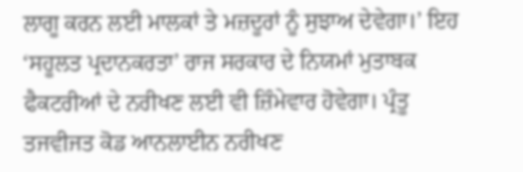ਲਾਗੂ ਕਰਨ ਲਈ ਮਾਲਕਾਂ ਤੇ ਮਜ਼ਦੂਰਾਂ ਨੂੰ ਸੁਝਾਅ ਦੇਵੇਗਾ।’ ਇਹ ‘ਸਹੂਲਤ ਪ੍ਰਦਾਨਕਰਤਾ’ ਰਾਜ ਸਰਕਾਰ ਦੇ ਨਿਯਮਾਂ ਮੁਤਾਬਕ ਫੈਕਟਰੀਆਂ ਦੇ ਨਰੀਖਣ ਲਈ ਵੀ ਜ਼ਿੰਮੇਵਾਰ ਹੋਵੇਗਾ। ਪ੍ਰੰਤੂ ਤਜਵੀਜਤ ਕੋਡ ਆਨਲਾਈਨ ਨਰੀਖਣ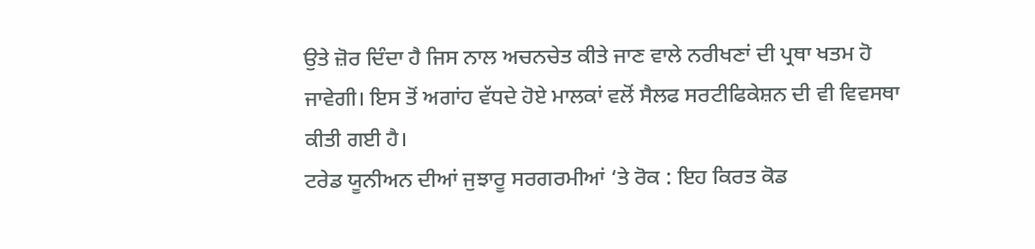ਉਤੇ ਜ਼ੋਰ ਦਿੰਦਾ ਹੈ ਜਿਸ ਨਾਲ ਅਚਨਚੇਤ ਕੀਤੇ ਜਾਣ ਵਾਲੇ ਨਰੀਖਣਾਂ ਦੀ ਪ੍ਰਥਾ ਖਤਮ ਹੋ ਜਾਵੇਗੀ। ਇਸ ਤੋਂ ਅਗਾਂਹ ਵੱਧਦੇ ਹੋਏ ਮਾਲਕਾਂ ਵਲੋਂ ਸੈਲਫ ਸਰਟੀਫਿਕੇਸ਼ਨ ਦੀ ਵੀ ਵਿਵਸਥਾ ਕੀਤੀ ਗਈ ਹੈ।
ਟਰੇਡ ਯੂਨੀਅਨ ਦੀਆਂ ਜੁਝਾਰੂ ਸਰਗਰਮੀਆਂ ‘ਤੇ ਰੋਕ : ਇਹ ਕਿਰਤ ਕੋਡ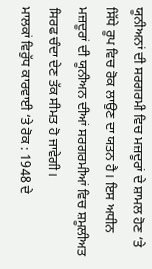ਯੂਨੀਅਨਾਂ ਦੀ ਸਰਗਰਮੀ ਵਿਚ ਮਜ਼ਦੂਰਾਂ ਦੇ ਸ਼ਾਮਲ ਹੋਣ ‘ਤੇ ਸਿੱਧੇ ਰੂਪ ਵਿਚ ਰੋਕ ਲਾਉਣ ਦਾ ਯਤਨ ਹੈ। ਇਸ ਅਧੀਨ ਮਜ਼ਦੂਰਾਂ ਦੀ ਯੂਨੀਅਨ ਦੀਆਂ ਸਰਗਰਮੀਆਂ ਵਿਚ ਸ਼ਮੂਲੀਅਤ ਸਿਰਫ ਚੰਦਾ ਦੇਣ ਤੱਕ ਸੀਮਤ ਹੋ ਜਾਵੇਗੀ।
ਮਾਲਕਾਂ ਵਿਰੁੱਧ ਕਾਰਵਾਈ ‘ਤੇ ਰੋਕ : 1948 ਦੇ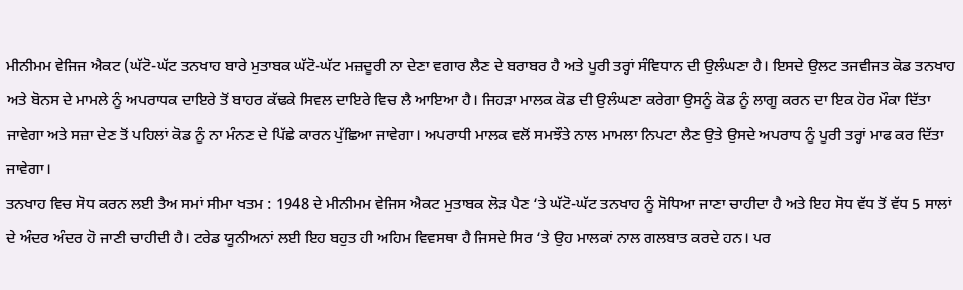ਮੀਨੀਮਮ ਵੇਜਿਜ ਐਕਟ (ਘੱਟੋ-ਘੱਟ ਤਨਖਾਹ ਬਾਰੇ ਮੁਤਾਬਕ ਘੱਟੋ-ਘੱਟ ਮਜ਼ਦੂਰੀ ਨਾ ਦੇਣਾ ਵਗਾਰ ਲੈਣ ਦੇ ਬਰਾਬਰ ਹੈ ਅਤੇ ਪੂਰੀ ਤਰ੍ਹਾਂ ਸੰਵਿਧਾਨ ਦੀ ਉਲੰਘਣਾ ਹੈ। ਇਸਦੇ ਉਲਟ ਤਜਵੀਜਤ ਕੋਡ ਤਨਖਾਹ ਅਤੇ ਬੋਨਸ ਦੇ ਮਾਮਲੇ ਨੂੰ ਅਪਰਾਧਕ ਦਾਇਰੇ ਤੋਂ ਬਾਹਰ ਕੱਢਕੇ ਸਿਵਲ ਦਾਇਰੇ ਵਿਚ ਲੈ ਆਇਆ ਹੈ। ਜਿਹੜਾ ਮਾਲਕ ਕੋਡ ਦੀ ਉਲੰਘਣਾ ਕਰੇਗਾ ਉਸਨੂੰ ਕੋਡ ਨੂੰ ਲਾਗੂ ਕਰਨ ਦਾ ਇਕ ਹੋਰ ਮੌਕਾ ਦਿੱਤਾ ਜਾਵੇਗਾ ਅਤੇ ਸਜ਼ਾ ਦੇਣ ਤੋਂ ਪਹਿਲਾਂ ਕੋਡ ਨੂੰ ਨਾ ਮੰਨਣ ਦੇ ਪਿੱਛੇ ਕਾਰਨ ਪੁੱਛਿਆ ਜਾਵੇਗਾ। ਅਪਰਾਧੀ ਮਾਲਕ ਵਲੋਂ ਸਮਝੌਤੇ ਨਾਲ ਮਾਮਲਾ ਨਿਪਟਾ ਲੈਣ ਉਤੇ ਉਸਦੇ ਅਪਰਾਧ ਨੂੰ ਪੂਰੀ ਤਰ੍ਹਾਂ ਮਾਫ ਕਰ ਦਿੱਤਾ ਜਾਵੇਗਾ।
ਤਨਖਾਹ ਵਿਚ ਸੋਧ ਕਰਨ ਲਈ ਤੈਅ ਸਮਾਂ ਸੀਮਾ ਖਤਮ : 1948 ਦੇ ਮੀਨੀਮਮ ਵੇਜਿਸ ਐਕਟ ਮੁਤਾਬਕ ਲੋੜ ਪੈਣ ‘ਤੇ ਘੱਟੋ-ਘੱਟ ਤਨਖਾਹ ਨੂੰ ਸੋਧਿਆ ਜਾਣਾ ਚਾਹੀਦਾ ਹੈ ਅਤੇ ਇਹ ਸੋਧ ਵੱਧ ਤੋਂ ਵੱਧ 5 ਸਾਲਾਂ ਦੇ ਅੰਦਰ ਅੰਦਰ ਹੋ ਜਾਣੀ ਚਾਹੀਦੀ ਹੈ। ਟਰੇਡ ਯੂਨੀਅਨਾਂ ਲਈ ਇਹ ਬਹੁਤ ਹੀ ਅਹਿਮ ਵਿਵਸਥਾ ਹੈ ਜਿਸਦੇ ਸਿਰ ‘ਤੇ ਉਹ ਮਾਲਕਾਂ ਨਾਲ ਗਲਬਾਤ ਕਰਦੇ ਹਨ। ਪਰ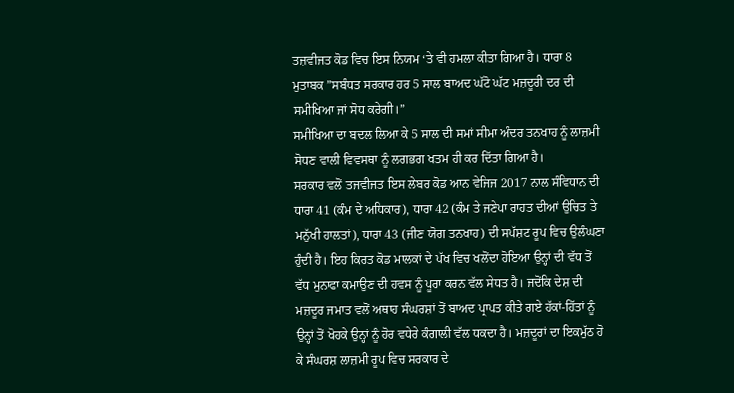ਤਜ਼ਵੀਜਤ ਕੋਡ ਵਿਚ ਇਸ ਨਿਯਮ ‘ਤੇ ਵੀ ਹਮਲਾ ਕੀਤਾ ਗਿਆ ਹੈ। ਧਾਰਾ 8 ਮੁਤਾਬਕ ”ਸਬੰਧਤ ਸਰਕਾਰ ਹਰ 5 ਸਾਲ ਬਾਅਦ ਘੱਟੋ ਘੱਟ ਮਜ਼ਦੂਰੀ ਦਰ ਦੀ ਸਮੀਖਿਆ ਜਾਂ ਸੋਧ ਕਰੇਗੀ।”
ਸਮੀਖਿਆ ਦਾ ਬਦਲ ਲਿਆ ਕੇ 5 ਸਾਲ ਦੀ ਸਮਾਂ ਸੀਮਾ ਅੰਦਰ ਤਨਖਾਹ ਨੂੰ ਲਾਜ਼ਮੀ ਸੋਧਣ ਵਾਲੀ ਵਿਵਸਥਾ ਨੂੰ ਲਗਭਗ ਖਤਮ ਹੀ ਕਰ ਦਿੱਤਾ ਗਿਆ ਹੈ।
ਸਰਕਾਰ ਵਲੋਂ ਤਜਵੀਜਤ ਇਸ ਲੇਬਰ ਕੋਡ ਆਨ ਵੇਜਿਜ 2017 ਨਾਲ ਸੰਵਿਧਾਨ ਦੀ ਧਾਰਾ 41 (ਕੰਮ ਦੇ ਅਧਿਕਾਰ), ਧਾਰਾ 42 (ਕੰਮ ਤੇ ਜਣੇਪਾ ਰਾਹਤ ਦੀਆਂ ਉਚਿਤ ਤੇ ਮਨੁੱਖੀ ਹਾਲਤਾਂ), ਧਾਰਾ 43 (ਜੀਣ ਯੋਗ ਤਨਖਾਹ) ਦੀ ਸਪੱਸ਼ਟ ਰੂਪ ਵਿਚ ਉਲੰਘਣਾ ਹੁੰਦੀ ਹੈ। ਇਹ ਕਿਰਤ ਕੋਡ ਮਾਲਕਾਂ ਦੇ ਪੱਖ ਵਿਚ ਖਲੋਂਦਾ ਹੋਇਆ ਉਨ੍ਹਾਂ ਦੀ ਵੱਧ ਤੋਂ ਵੱਧ ਮੁਨਾਫਾ ਕਮਾਉਣ ਦੀ ਹਵਸ ਨੂੰ ਪੂਰਾ ਕਰਨ ਵੱਲ ਸੇਧਤ ਹੈ। ਜਦੋਂਕਿ ਦੇਸ਼ ਦੀ ਮਜ਼ਦੂਰ ਜਮਾਤ ਵਲੋਂ ਅਥਾਹ ਸੰਘਰਸ਼ਾਂ ਤੋਂ ਬਾਅਦ ਪ੍ਰਾਪਤ ਕੀਤੇ ਗਏ ਹੱਕਾਂ-ਹਿੱਤਾਂ ਨੂੰ ਉਨ੍ਹਾਂ ਤੋਂ ਖੋਹਕੇ ਉਨ੍ਹਾਂ ਨੂੰ ਹੋਰ ਵਧੇਰੇ ਕੰਗਾਲੀ ਵੱਲ ਧਕਦਾ ਹੈ। ਮਜ਼ਦੂਰਾਂ ਦਾ ਇਕਮੁੱਠ ਹੋ ਕੇ ਸੰਘਰਸ਼ ਲਾਜ਼ਮੀ ਰੂਪ ਵਿਚ ਸਰਕਾਰ ਦੇ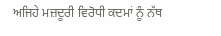ਅਜਿਹੇ ਮਜ਼ਦੂਰੀ ਵਿਰੋਧੀ ਕਦਮਾਂ ਨੂੰ ਨੱਥ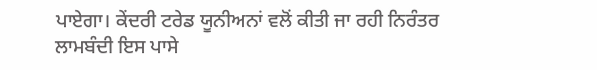ਪਾਏਗਾ। ਕੇਂਦਰੀ ਟਰੇਡ ਯੂਨੀਅਨਾਂ ਵਲੋਂ ਕੀਤੀ ਜਾ ਰਹੀ ਨਿਰੰਤਰ ਲਾਮਬੰਦੀ ਇਸ ਪਾਸੇ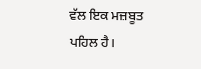ਵੱਲ ਇਕ ਮਜ਼ਬੂਤ ਪਹਿਲ ਹੈ।